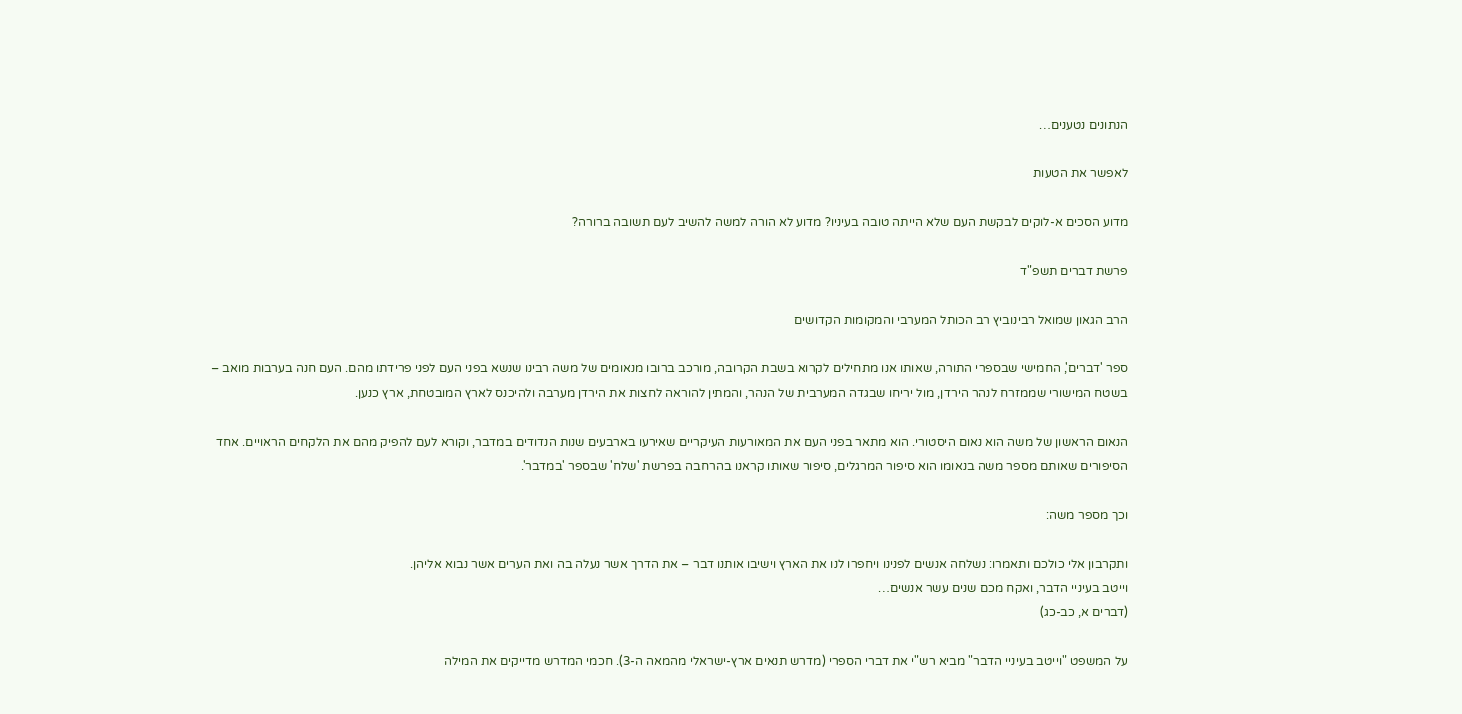הנתונים נטענים…

לאפשר את הטעות

מדוע הסכים א-לוקים לבקשת העם שלא הייתה טובה בעיניו? מדוע לא הורה למשה להשיב לעם תשובה ברורה?

פרשת דברים תשפ"ד

הרב הגאון שמואל רבינוביץ רב הכותל המערבי והמקומות הקדושים

ספר 'דברים', החמישי שבספרי התורה, שאותו אנו מתחילים לקרוא בשבת הקרובה, מורכב ברובו מנאומים של משה רבינו שנשא בפני העם לפני פרידתו מהם. העם חנה בערבות מואב – בשטח המישורי שממזרח לנהר הירדן, מול יריחו שבגדה המערבית של הנהר, והמתין להוראה לחצות את הירדן מערבה ולהיכנס לארץ המובטחת, ארץ כנען.

הנאום הראשון של משה הוא נאום היסטורי. הוא מתאר בפני העם את המאורעות העיקריים שאירעו בארבעים שנות הנדודים במדבר, וקורא לעם להפיק מהם את הלקחים הראויים. אחד הסיפורים שאותם מספר משה בנאומו הוא סיפור המרגלים, סיפור שאותו קראנו בהרחבה בפרשת 'שלח' שבספר 'במדבר'.

וכך מספר משה:

ותקרבון אלי כולכם ותאמרו: נשלחה אנשים לפנינו ויחפרו לנו את הארץ וישיבו אותנו דבר – את הדרך אשר נעלה בה ואת הערים אשר נבוא אליהן.
וייטב בעיניי הדבר, ואקח מכם שנים עשר אנשים…
(דברים א, כב-כג)

על המשפט "וייטב בעיניי הדבר" מביא רש"י את דברי הספרי (מדרש תנאים ארץ-ישראלי מהמאה ה-3). חכמי המדרש מדייקים את המילה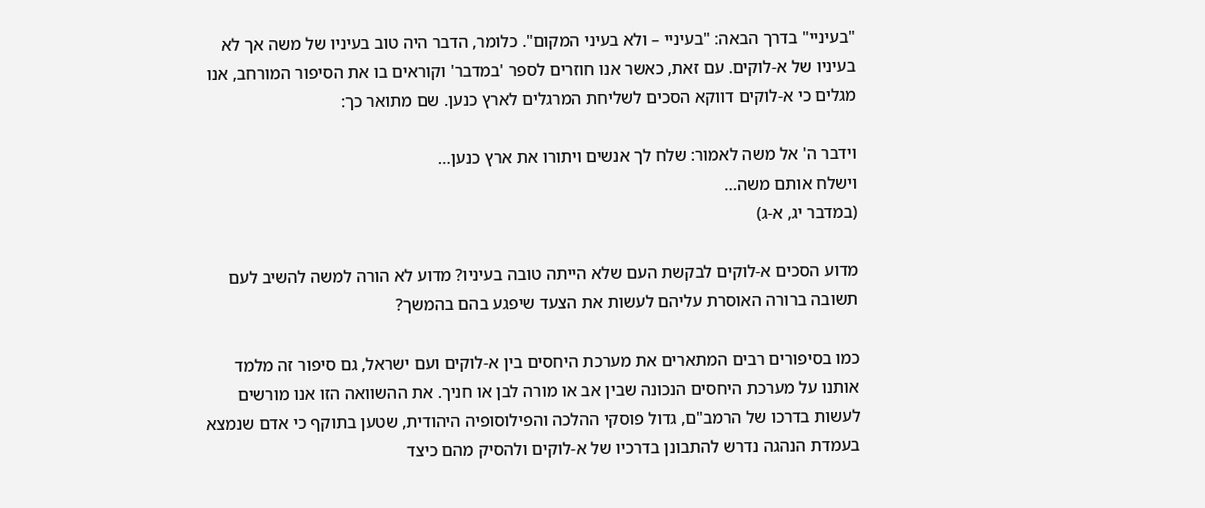"בעיניי" בדרך הבאה: "בעיניי – ולא בעיני המקום". כלומר, הדבר היה טוב בעיניו של משה אך לא בעיניו של א-לוקים. עם זאת, כאשר אנו חוזרים לספר 'במדבר' וקוראים בו את הסיפור המורחב, אנו מגלים כי א-לוקים דווקא הסכים לשליחת המרגלים לארץ כנען. שם מתואר כך:

וידבר ה' אל משה לאמור: שלח לך אנשים ויתורו את ארץ כנען…
וישלח אותם משה…
(במדבר יג, א-ג)

מדוע הסכים א-לוקים לבקשת העם שלא הייתה טובה בעיניו? מדוע לא הורה למשה להשיב לעם תשובה ברורה האוסרת עליהם לעשות את הצעד שיפגע בהם בהמשך?

כמו בסיפורים רבים המתארים את מערכת היחסים בין א-לוקים ועם ישראל, גם סיפור זה מלמד אותנו על מערכת היחסים הנכונה שבין אב או מורה לבן או חניך. את ההשוואה הזו אנו מורשים לעשות בדרכו של הרמב"ם, גדול פוסקי ההלכה והפילוסופיה היהודית, שטען בתוקף כי אדם שנמצא בעמדת הנהגה נדרש להתבונן בדרכיו של א-לוקים ולהסיק מהם כיצד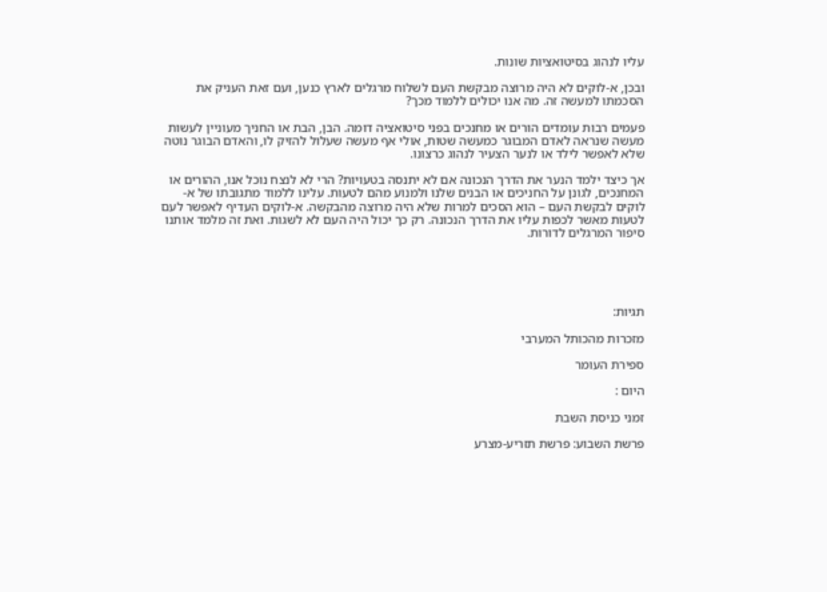עליו לנהוג בסיטואציות שונות.

ובכן, א-לוקים לא היה מרוצה מבקשת העם לשלוח מרגלים לארץ כנען, ועם זאת העניק את הסכמתו למעשה זה. מה אנו יכולים ללמוד מכך?

פעמים רבות עומדים הורים או מחנכים בפני סיטואציה דומה. הבן, הבת או החניך מעוניין לעשות מעשה שנראה לאדם המבוגר כמעשה שטות, אולי אף מעשה שעלול להזיק לו, והאדם הבוגר נוטה שלא לאפשר לילד או לנער הצעיר לנהוג כרצונו.

אך כיצד ילמד הנער את הדרך הנכונה אם לא יתנסה בטעויות? הרי לא לנצח נוכל אנו, ההורים או המחנכים, לגונן על החניכים או הבנים שלנו ולמנוע מהם לטעות. עלינו ללמוד מתגובתו של א-לוקים לבקשת העם – הוא הסכים למרות שלא היה מרוצה מהבקשה. א-לוקים העדיף לאפשר לעם לטעות מאשר לכפות עליו את הדרך הנכונה. רק כך יכול היה העם לא לשגות. ואת זה מלמד אותנו סיפור המרגלים לדורות.





תגיות:

מזכרות מהכותל המערבי

ספירת העומר

היום :

זמני כניסת השבת

פרשת השבוע: פרשת תזריע-מצרע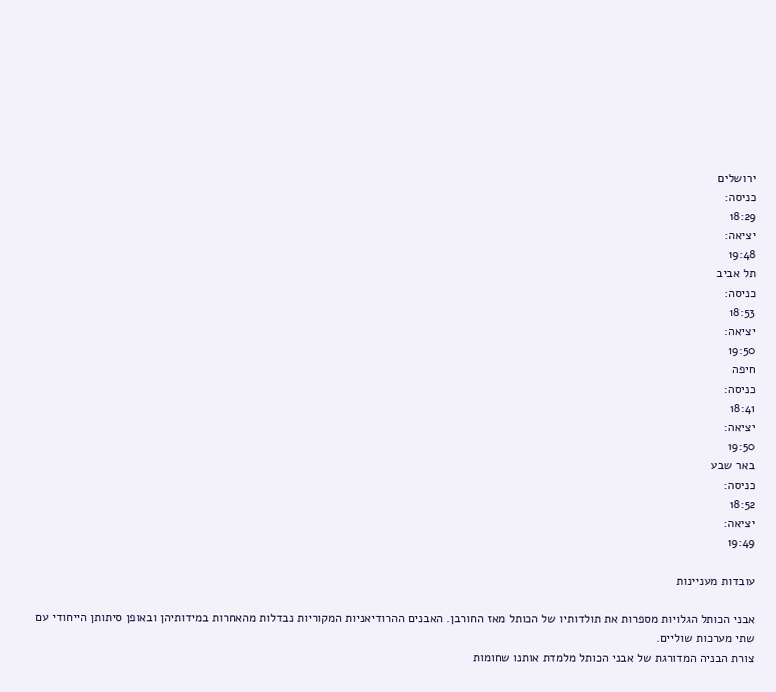ירושלים
כניסה:
18:29
יציאה:
19:48
תל אביב
כניסה:
18:53
יציאה:
19:50
חיפה
כניסה:
18:41
יציאה:
19:50
באר שבע
כניסה:
18:52
יציאה:
19:49

עובדות מעניינות

אבני הכותל הגלויות מספרות את תולדותיו של הכותל מאז החורבן. האבנים ההרודיאניות המקוריות נבדלות מהאחרות במידותיהן ובאופן סיתותן הייחודי עם שתי מערכות שוליים.
צורת הבניה המדורגת של אבני הכותל מלמדת אותנו שחומות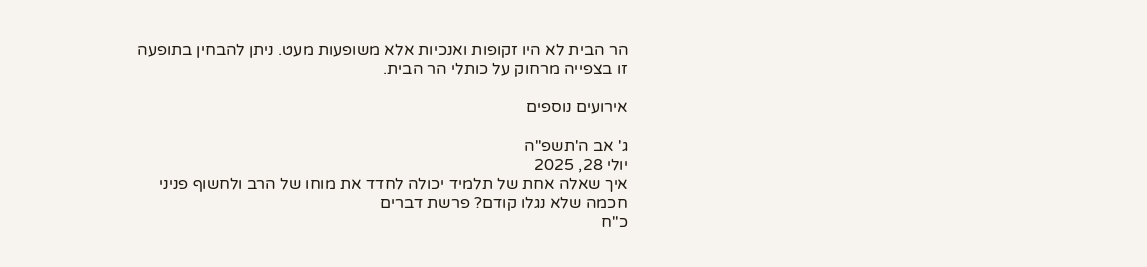הר הבית לא היו זקופות ואנכיות אלא משופעות מעט. ניתן להבחין בתופעה זו בצפייה מרחוק על כותלי הר הבית.

אירועים נוספים

ג' אב ה'תשפ"ה
יולי 28, 2025
איך שאלה אחת של תלמיד יכולה לחדד את מוחו של הרב ולחשוף פניני חכמה שלא נגלו קודם? פרשת דברים
כ"ח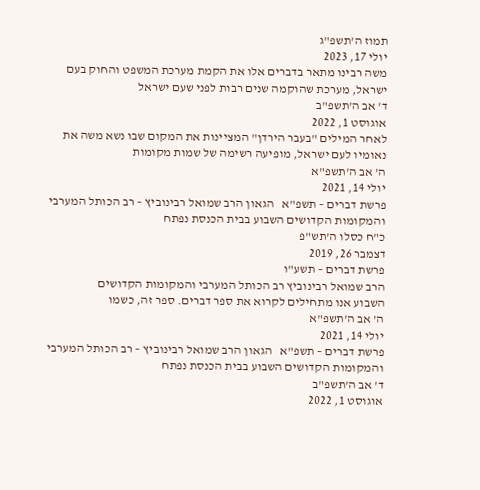תמוז ה'תשפ"ג
יולי 17, 2023
משה רבינו מתאר בדברים אלו את הקמת מערכת המשפט והחוק בעם ישראל, מערכת שהוקמה שנים רבות לפני שעם ישראל
ד' אב ה'תשפ"ב
אוגוסט 1, 2022
לאחר המילים "בעבר הירדן" המציינות את המקום שבו נשא משה את נאומיו לעם ישראל, מופיעה רשימה של שמות מקומות
ה' אב ה'תשפ"א
יולי 14, 2021
פרשת דברים – תשפ"א   הגאון הרב שמואל רבינוביץ – רב הכותל המערבי והמקומות הקדושים השבוע בבית הכנסת נפתח
כ"ח כסלו ה'תש"פ
דצמבר 26, 2019
פרשת דברים – תשע"ו
הרב שמואל רבינוביץ רב הכותל המערבי והמקומות הקדושים
השבוע אנו מתחילים לקרוא את ספר דברים. ספר זה, כשמו
ה' אב ה'תשפ"א
יולי 14, 2021
פרשת דברים – תשפ"א   הגאון הרב שמואל רבינוביץ – רב הכותל המערבי והמקומות הקדושים השבוע בבית הכנסת נפתח
ד' אב ה'תשפ"ב
אוגוסט 1, 2022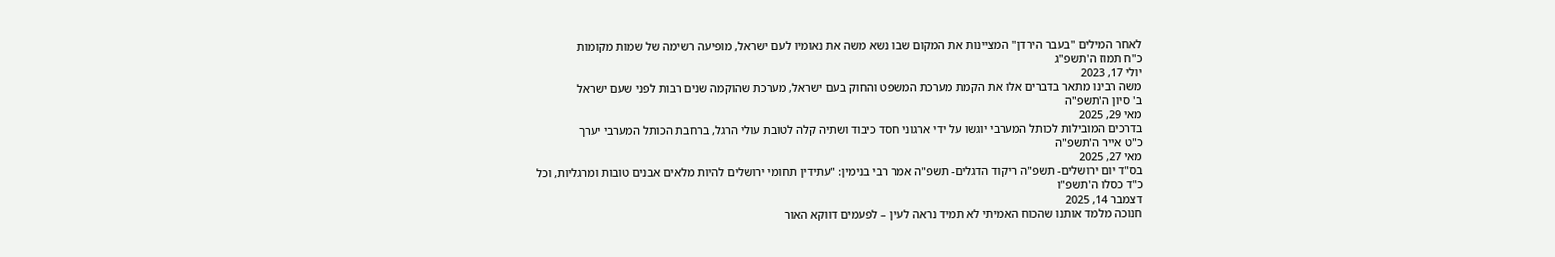לאחר המילים "בעבר הירדן" המציינות את המקום שבו נשא משה את נאומיו לעם ישראל, מופיעה רשימה של שמות מקומות
כ"ח תמוז ה'תשפ"ג
יולי 17, 2023
משה רבינו מתאר בדברים אלו את הקמת מערכת המשפט והחוק בעם ישראל, מערכת שהוקמה שנים רבות לפני שעם ישראל
ב' סיון ה'תשפ"ה
מאי 29, 2025
בדרכים המובילות לכותל המערבי יוגשו על ידי ארגוני חסד כיבוד ושתיה קלה לטובת עולי הרגל, ברחבת הכותל המערבי יערך
כ"ט אייר ה'תשפ"ה
מאי 27, 2025
בס"ד יום ירושלים- תשפ"ה ריקוד הדגלים- תשפ"ה אמר רבי בנימין: "עתידין תחומי ירושלים להיות מלאים אבנים טובות ומרגליות, וכל
כ"ד כסלו ה'תשפ"ו
דצמבר 14, 2025
חנוכה מלמד אותנו שהכוח האמיתי לא תמיד נראה לעין – לפעמים דווקא האור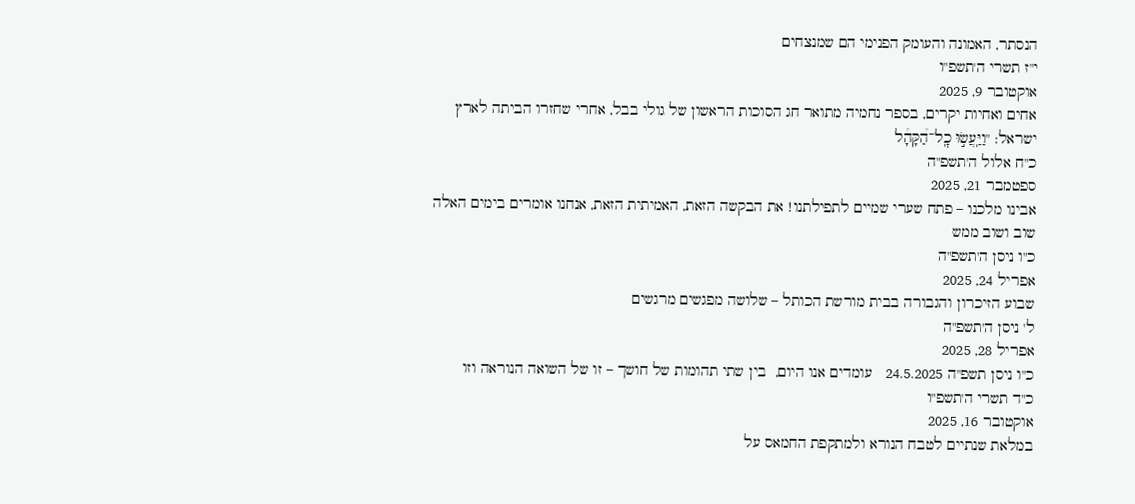הנסתר, האמונה והעומק הפנימי הם שמנצחים
י"ז תשרי ה'תשפ"ו
אוקטובר 9, 2025
אחים ואחיות יקרים, בספר נחמיה מתואר חג הסוכות הראשון של גולי בבל, אחרי שחזרו הביתה לארץ ישראל: "וַיַּֽעֲשׂ֣וּ כׇֽל־הַ֠קָּהָ֠ל
כ"ח אלול ה'תשפ"ה
ספטמבר 21, 2025
אבינו מלכנו – פתח שערי שמיים לתפילתנו! את הבקשה הזאת, האמיתית הזאת, אנחנו אומרים בימים האלה שוב ושוב ממש
כ"ו ניסן ה'תשפ"ה
אפריל 24, 2025
שבוע הזיכרון והגבורה בבית מורשת הכותל – שלושה מפגשים מרגשים
ל' ניסן ה'תשפ"ה
אפריל 28, 2025
כ"ו ניסן תשפ"ה 24.5.2025   עומדים אנו היום,  בין שתי תהומות של חושך – זו של השואה הנוראה וזו
כ"ד תשרי ה'תשפ"ו
אוקטובר 16, 2025
במלאת שנתיים לטבח הנורא ולמתקפת החמאס על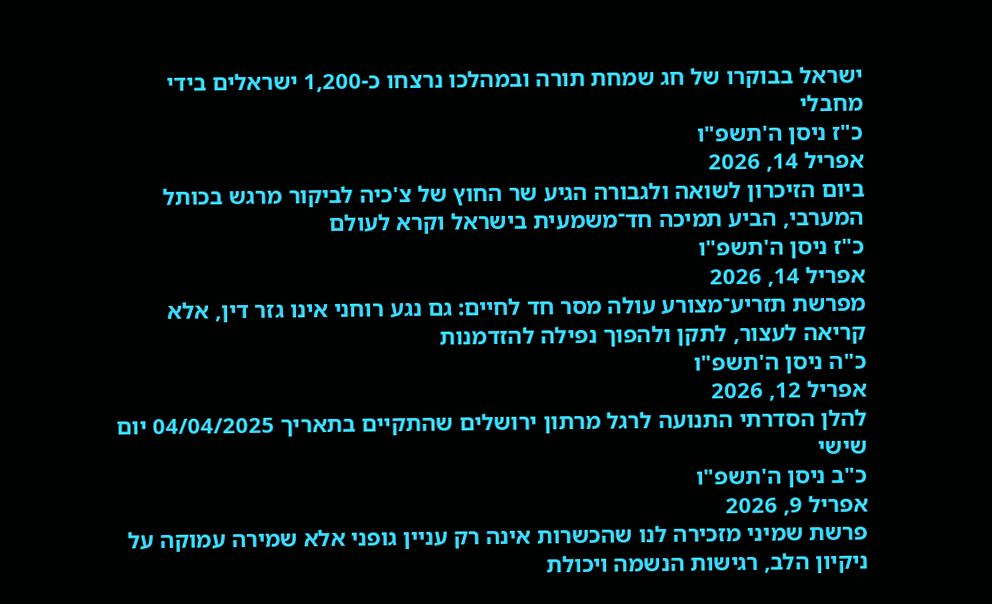ישראל בבוקרו של חג שמחת תורה ובמהלכו נרצחו כ-1,200 ישראלים בידי מחבלי
כ"ז ניסן ה'תשפ"ו
אפריל 14, 2026
ביום הזיכרון לשואה ולגבורה הגיע שר החוץ של צ'כיה לביקור מרגש בכותל המערבי, הביע תמיכה חד־משמעית בישראל וקרא לעולם
כ"ז ניסן ה'תשפ"ו
אפריל 14, 2026
מפרשת תזריע־מצורע עולה מסר חד לחיים: גם נגע רוחני אינו גזר דין, אלא קריאה לעצור, לתקן ולהפוך נפילה להזדמנות
כ"ה ניסן ה'תשפ"ו
אפריל 12, 2026
להלן הסדרתי התנועה לרגל מרתון ירושלים שהתקיים בתאריך 04/04/2025 יום שישי
כ"ב ניסן ה'תשפ"ו
אפריל 9, 2026
פרשת שמיני מזכירה לנו שהכשרות אינה רק עניין גופני אלא שמירה עמוקה על ניקיון הלב, רגישות הנשמה ויכולת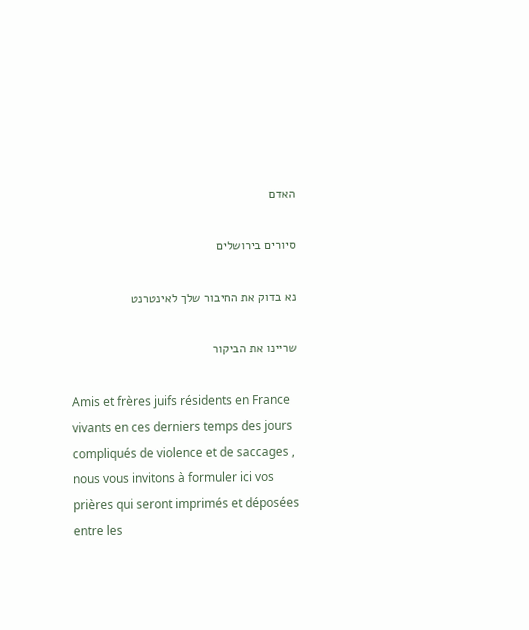האדם

סיורים בירושלים

נא בדוק את החיבור שלך לאינטרנט

שריינו את הביקור

Amis et frères juifs résidents en France vivants en ces derniers temps des jours compliqués de violence et de saccages , nous vous invitons à formuler ici vos prières qui seront imprimés et déposées entre les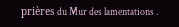prières du Mur des lamentations .